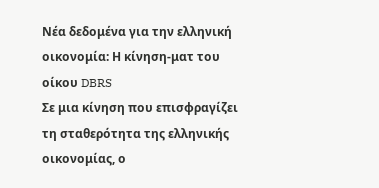Νέα δεδομένα για την ελληνική οικονομία: Η κίνηση-ματ του οίκου DBRS
Σε μια κίνηση που επισφραγίζει τη σταθερότητα της ελληνικής οικονομίας, ο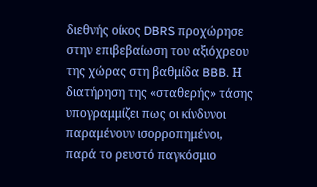διεθνής οίκος DBRS προχώρησε στην επιβεβαίωση του αξιόχρεου της χώρας στη βαθμίδα BBB. Η διατήρηση της «σταθερής» τάσης υπογραμμίζει πως οι κίνδυνοι παραμένουν ισορροπημένοι, παρά το ρευστό παγκόσμιο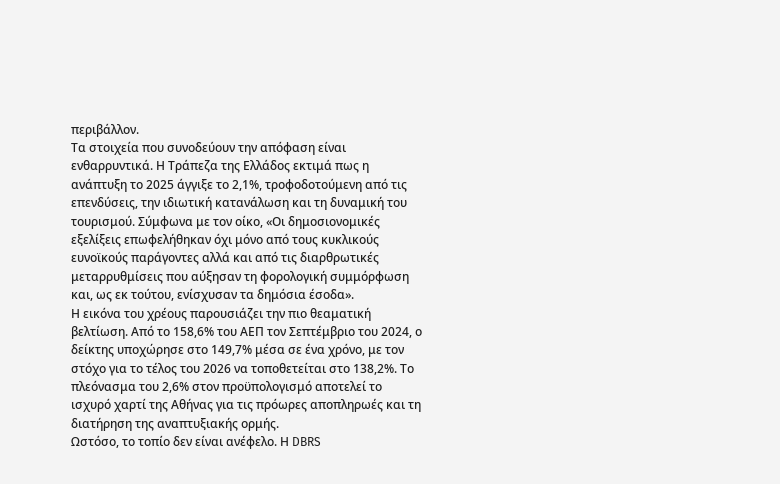περιβάλλον.
Τα στοιχεία που συνοδεύουν την απόφαση είναι ενθαρρυντικά. Η Τράπεζα της Ελλάδος εκτιμά πως η ανάπτυξη το 2025 άγγιξε το 2,1%, τροφοδοτούμενη από τις επενδύσεις, την ιδιωτική κατανάλωση και τη δυναμική του τουρισμού. Σύμφωνα με τον οίκο, «Οι δημοσιονομικές εξελίξεις επωφελήθηκαν όχι μόνο από τους κυκλικούς ευνοϊκούς παράγοντες αλλά και από τις διαρθρωτικές μεταρρυθμίσεις που αύξησαν τη φορολογική συμμόρφωση και, ως εκ τούτου, ενίσχυσαν τα δημόσια έσοδα».
Η εικόνα του χρέους παρουσιάζει την πιο θεαματική βελτίωση. Από το 158,6% του ΑΕΠ τον Σεπτέμβριο του 2024, ο δείκτης υποχώρησε στο 149,7% μέσα σε ένα χρόνο, με τον στόχο για το τέλος του 2026 να τοποθετείται στο 138,2%. Το πλεόνασμα του 2,6% στον προϋπολογισμό αποτελεί το ισχυρό χαρτί της Αθήνας για τις πρόωρες αποπληρωές και τη διατήρηση της αναπτυξιακής ορμής.
Ωστόσο, το τοπίο δεν είναι ανέφελο. Η DBRS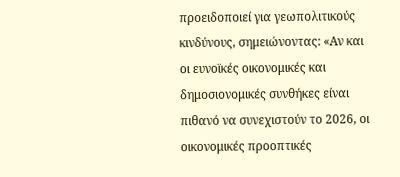προειδοποιεί για γεωπολιτικούς κινδύνους, σημειώνοντας: «Αν και οι ευνοϊκές οικονομικές και δημοσιονομικές συνθήκες είναι πιθανό να συνεχιστούν το 2026, οι οικονομικές προοπτικές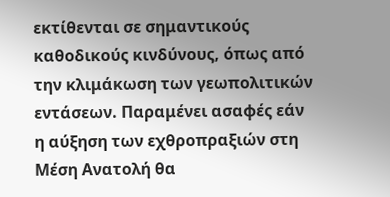εκτίθενται σε σημαντικούς καθοδικούς κινδύνους, όπως από την κλιμάκωση των γεωπολιτικών εντάσεων. Παραμένει ασαφές εάν η αύξηση των εχθροπραξιών στη Μέση Ανατολή θα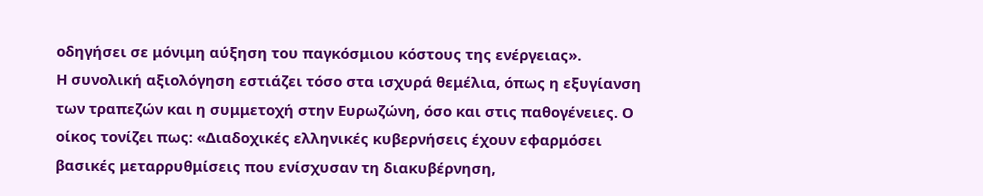οδηγήσει σε μόνιμη αύξηση του παγκόσμιου κόστους της ενέργειας».
Η συνολική αξιολόγηση εστιάζει τόσο στα ισχυρά θεμέλια, όπως η εξυγίανση των τραπεζών και η συμμετοχή στην Ευρωζώνη, όσο και στις παθογένειες. Ο οίκος τονίζει πως: «Διαδοχικές ελληνικές κυβερνήσεις έχουν εφαρμόσει βασικές μεταρρυθμίσεις που ενίσχυσαν τη διακυβέρνηση,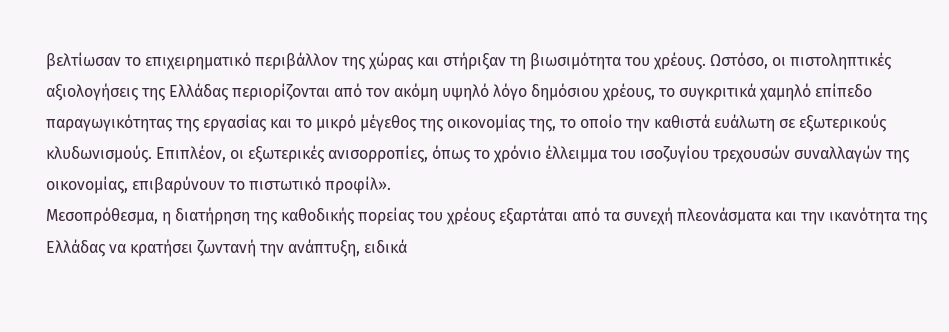βελτίωσαν το επιχειρηματικό περιβάλλον της χώρας και στήριξαν τη βιωσιμότητα του χρέους. Ωστόσο, οι πιστοληπτικές αξιολογήσεις της Ελλάδας περιορίζονται από τον ακόμη υψηλό λόγο δημόσιου χρέους, το συγκριτικά χαμηλό επίπεδο παραγωγικότητας της εργασίας και το μικρό μέγεθος της οικονομίας της, το οποίο την καθιστά ευάλωτη σε εξωτερικούς κλυδωνισμούς. Επιπλέον, οι εξωτερικές ανισορροπίες, όπως το χρόνιο έλλειμμα του ισοζυγίου τρεχουσών συναλλαγών της οικονομίας, επιβαρύνουν το πιστωτικό προφίλ».
Μεσοπρόθεσμα, η διατήρηση της καθοδικής πορείας του χρέους εξαρτάται από τα συνεχή πλεονάσματα και την ικανότητα της Ελλάδας να κρατήσει ζωντανή την ανάπτυξη, ειδικά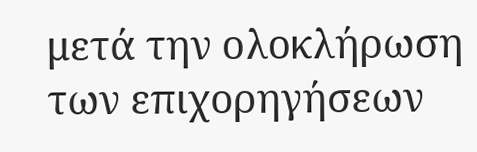μετά την ολοκλήρωση των επιχορηγήσεων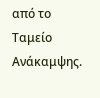από το Ταμείο Ανάκαμψης.